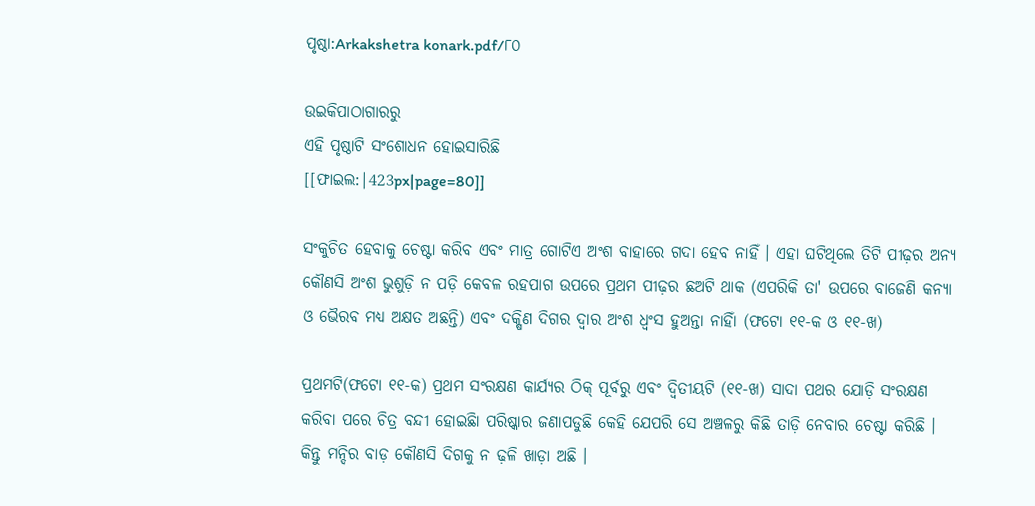ପୃଷ୍ଠା:Arkakshetra konark.pdf/୮୦

ଉଇକିପାଠାଗାର‌ରୁ
ଏହି ପୃଷ୍ଠାଟି ସଂଶୋଧନ ହୋଇସାରିଛି
[[ଫାଇଲ:|423px|page=80]]

ସଂକୁଚିତ ହେବାକୁ ଚେଷ୍ଟା କରିବ ଏବଂ ମାତ୍ର ଗୋଟିଏ ଅଂଶ ବାହାରେ ଗଦା ହେବ ନାହିଁ । ଏହା ଘଟିଥିଲେ ତିଟି ପୀଢ଼ର ଅନ୍ୟ କୌଣସି ଅଂଶ ଭୁଶୁଡ଼ି ନ ପଡ଼ି କେବଳ ରହପାଗ ଉପରେ ପ୍ରଥମ ପୀଢ଼ର ଛଅଟି ଥାକ (ଏପରିକି ତା' ଉପରେ ବାଜେଣି କନ୍ୟା ଓ ଭୈରବ ମଧ୍ୟ ଅକ୍ଷତ ଅଛନ୍ତି) ଏବଂ ଦକ୍ଷିଣ ଦିଗର ଦ୍ୱାର ଅଂଶ ଧ୍ୱଂସ ହୁଅନ୍ତା ନାହିାଁ (ଫଟୋ ୧୧-କ ଓ ୧୧-ଖ)

ପ୍ରଥମଟି(ଫଟୋ ୧୧-କ) ପ୍ରଥମ ସଂରକ୍ଷଣ କାର୍ଯ୍ୟର ଠିକ୍‍ ପୂର୍ବରୁ ଏବଂ ଦ୍ୱିତୀୟଟି (୧୧-ଖ) ସାଦା ପଥର ଯୋଡ଼ି ସଂରକ୍ଷଣ କରିବା ପରେ ଚିତ୍ର ବନ୍ଦୀ ହୋଇଛିା ପରିଷ୍କାର ଜଣାପଡୁଛି କେହି ଯେପରି ସେ ଅଞ୍ଚଳରୁ କିଛି ତାଡ଼ି ନେବାର ଚେଷ୍ଟା କରିଛି । କିନ୍ତୁ ମନ୍ଦିର ବାଡ଼ କୌଣସି ଦିଗକୁ ନ ଢ଼ଳି ଖାଡ଼ା ଅଛି ।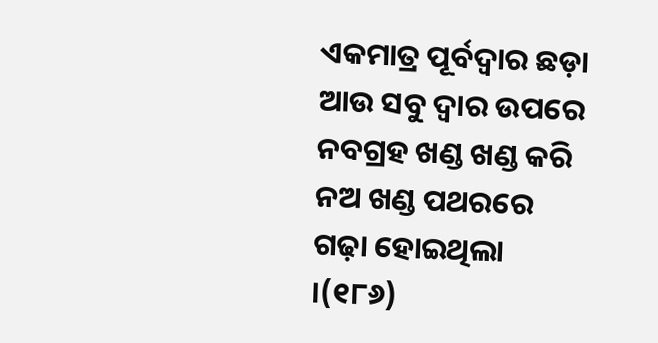ଏକମାତ୍ର ପୂର୍ବଦ୍ୱାର ଛଡ଼ା ଆଉ ସବୁ ଦ୍ୱାର ଉପରେ ନବଗ୍ରହ ଖଣ୍ଡ ଖଣ୍ଡ କରି ନଅ ଖଣ୍ଡ ପଥରରେ ଗଢ଼ା ହୋଇଥିଲା ।(୧୮୬)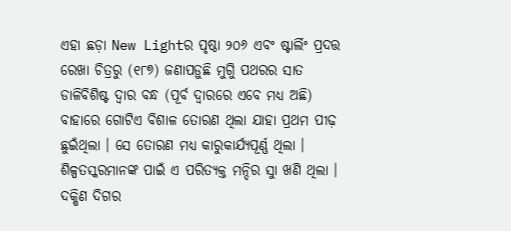ଏହା ଛଡ଼ା New Lightର ପୃଷ୍ଠା ୨୦୬ ଏବଂ ଷ୍ଟାର୍ଲିଂ ପ୍ରଦତ୍ତ ରେଖା ଚିତ୍ରରୁ (୧୮୭) ଜଣାପଡ଼ୁଛି ମୁଗୁି ପଥରର ସାତ ଡାଳିବିଶିଷ୍ଟ ଦ୍ୱାର ବନ୍ଧ (ପୂର୍ବ ଦ୍ୱାରରେ ଏବେ ମଧ୍ୟ ଅଛି) ବାହାରେ ଗୋଟିଏ ବିଶାଳ ତୋରଣ ଥିଲା ଯାହା ପ୍ରଥମ ପୀଢ଼ ଛୁଇଁଥିଲା । ସେ ତୋରଣ ମଧ୍ୟ କାରୁକାର୍ଯ୍ୟପୂର୍ଣ୍ଣ ଥିଲା । ଶିଳ୍ପତସ୍କରମାନଙ୍କ ପାଇଁ ଏ ପରିତ୍ୟକ୍ତ ମନ୍ଦିର ସୁା ଖଣି ଥିଲା । ଦକ୍ଷିଣ ଦିଗର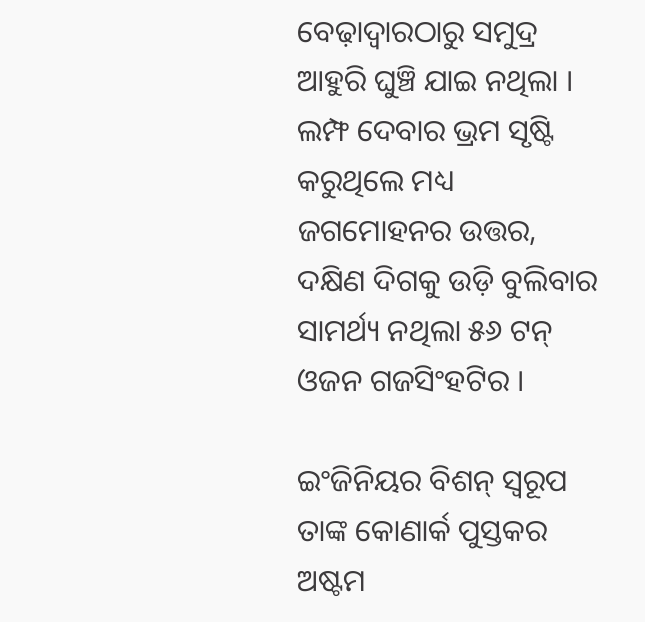ବେଢ଼ାଦ୍ୱାରଠାରୁ ସମୁଦ୍ର ଆହୁରି ଘୁଞ୍ଚି ଯାଇ ନଥିଲା । ଲମ୍ଫ ଦେବାର ଭ୍ରମ ସୃଷ୍ଟି କରୁଥିଲେ ମଧ୍ୟ ଜଗମୋହନର ଉତ୍ତର, ଦକ୍ଷିଣ ଦିଗକୁ ଉଡ଼ି ବୁଲିବାର ସାମର୍ଥ୍ୟ ନଥିଲା ୫୬ ଟନ୍‍ ଓଜନ ଗଜସିଂହଟିର ।

ଇଂଜିନିୟର ବିଶନ୍‍ ସ୍ୱରୂପ ତାଙ୍କ କୋଣାର୍କ ପୁସ୍ତକର ଅଷ୍ଟମ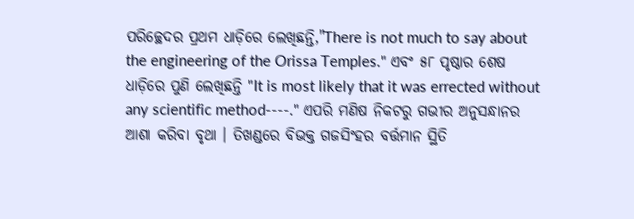ପରିଚ୍ଛେଦର ପ୍ରଥମ ଧାଡ଼ିରେ ଲେଖିଛନ୍ତି,"There is not much to say about the engineering of the Orissa Temples." ଏବଂ ୫୮ ପୃଷ୍ଠାର ଶେଷ ଧାଡ଼ିରେ ପୁଣି ଲେଖିଛନ୍ତି "It is most likely that it was errected without any scientific method----." ଏପରି ମଣିଷ ନିକଟରୁ ଗଭୀର ଅନୁସନ୍ଧାନର ଆଶା କରିବା ବୃଥା । ତିଖଣ୍ଡରେ ବିଭକ୍ତ ଗଜସିଂହର ବର୍ତ୍ତମାନ ସ୍ଥିତି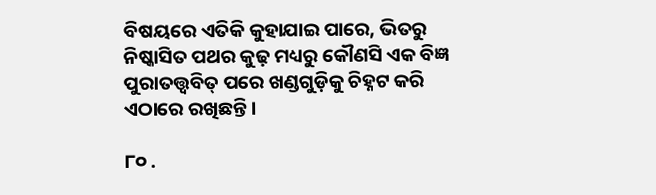ବିଷୟରେ ଏତିକି କୁହାଯାଇ ପାରେ, ଭିତରୁ ନିଷ୍କାସିତ ପଥର କୁଢ଼ ମଧ୍ୟରୁ କୌଣସି ଏକ ବିଜ୍ଞ ପୁରାତତ୍ତ୍ୱବିତ୍‍ ପରେ ଖଣ୍ଡଗୁଡ଼ିକୁ ଚିହ୍ନଟ କରି ଏଠାରେ ରଖିଛନ୍ତି ।

୮୦ .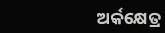ଅର୍କକ୍ଷେତ୍ର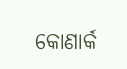କୋଣାର୍କ